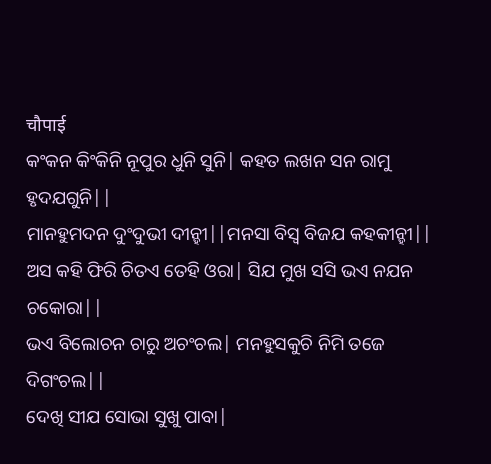चौपाई
କଂକନ କିଂକିନି ନୂପୁର ଧୁନି ସୁନି| କହତ ଲଖନ ସନ ରାମୁ ହୃଦଯଗୁନି||
ମାନହୁମଦନ ଦୁଂଦୁଭୀ ଦୀନ୍ହୀ||ମନସା ବିସ୍ବ ବିଜଯ କହକୀନ୍ହୀ||
ଅସ କହି ଫିରି ଚିତଏ ତେହି ଓରା| ସିଯ ମୁଖ ସସି ଭଏ ନଯନ ଚକୋରା||
ଭଏ ବିଲୋଚନ ଚାରୁ ଅଚଂଚଲ| ମନହୁସକୁଚି ନିମି ତଜେ ଦିଗଂଚଲ||
ଦେଖି ସୀଯ ସୋଭା ସୁଖୁ ପାବା|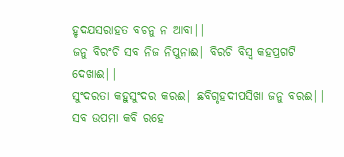ହୃଦଯସରାହତ ବଚନୁ ନ ଆବା||
ଜନୁ ବିରଂଚି ସବ ନିଜ ନିପୁନାଈ| ବିରଚି ବିସ୍ବ କହପ୍ରଗଟି ଦେଖାଈ||
ସୁଂଦରତା କହୁସୁଂଦର କରଈ| ଛବିଗୃହଦୀପସିଖା ଜନୁ ବରଈ||
ସବ ଉପମା କବି ରହେ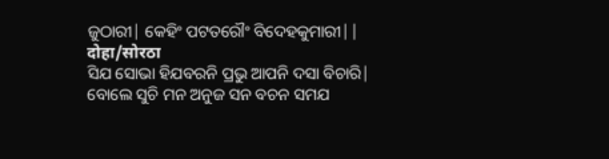ଜୁଠାରୀ| କେହିଂ ପଟତରୌଂ ବିଦେହକୁମାରୀ||
दोहा/सोरठा
ସିଯ ସୋଭା ହିଯବରନି ପ୍ରଭୁ ଆପନି ଦସା ବିଚାରି|
ବୋଲେ ସୁଚି ମନ ଅନୁଜ ସନ ବଚନ ସମଯ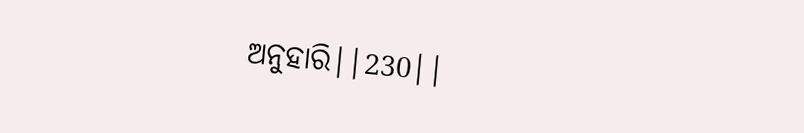ଅନୁହାରି||230||